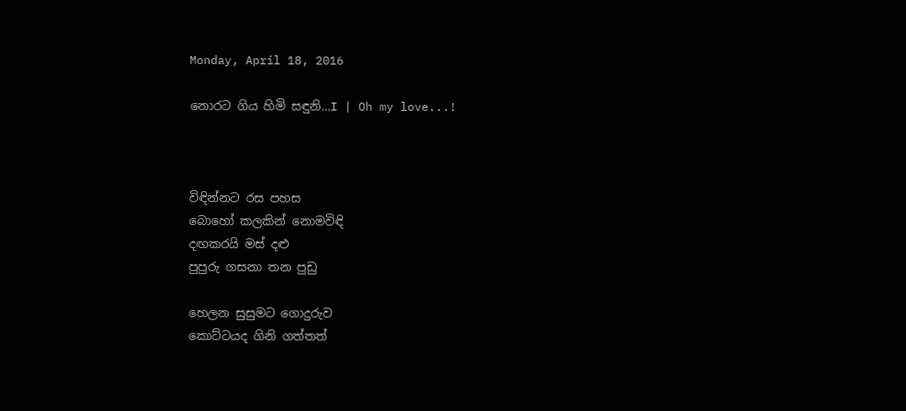Monday, April 18, 2016

නොරට ගිය හිමි සඳුනි...I | Oh my love...!



විඳින්නට රස පහස
බොහෝ කලකින් නොමවිඳි
දඟකරයි මස් දළු
පුපුරු ගසනා තන පුඩු

හෙලන සුසුමට ගොදුරුව
කොට්ටයද ගිනි ගත්තත්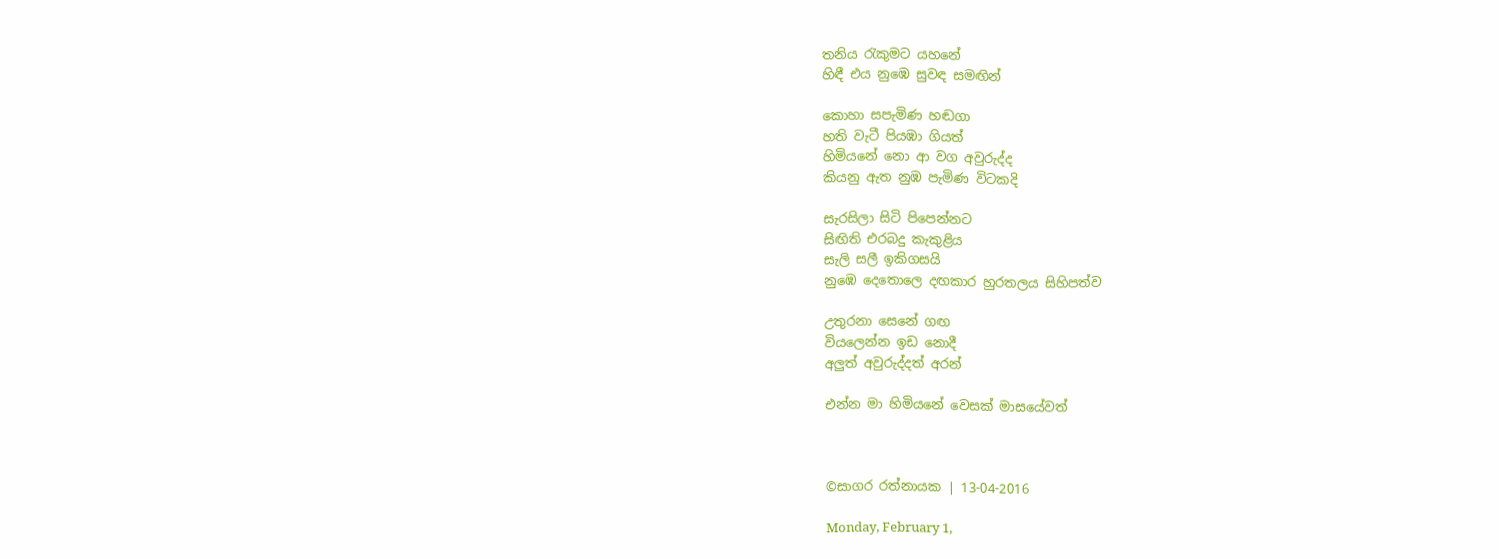තනිය රැකුමට යහනේ
හිඳී එය නුඹෙ සුවඳ සමඟින්

කොහා සපැමිණ හඬගා
හති වැටී පියඹා ගියත්
හිමියනේ නො ආ වග අවුරුද්ද
කියනු ඇත නුඹ පැමිණ විටකදි

සැරසිලා සිටි පිපෙන්නට
සිඟිති එරබදු කැකුළිය
සැලි සලී ඉකිගසයි
නුඹෙ දෙතොලෙ දඟකාර හුරතලය සිහිපත්ව

උතුරනා සෙනේ ගඟ
වියලෙන්න ඉඩ නොදී
අලුත් අවුරුද්දත් අරන්

එන්න මා හිමියනේ වෙසක් මාසයේවත්



©සාගර රත්නායක | 13-04-2016

Monday, February 1,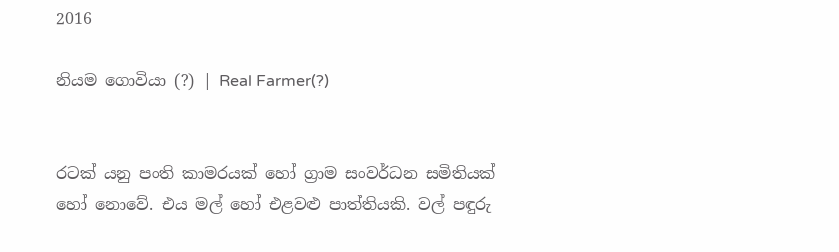2016

නියම ගොවියා (?) | Real Farmer(?)


රටක් යනු පංති කාමරයක් හෝ ග්‍රාම සංවර්ධන සමිතියක් හෝ නොවේ. එය මල් හෝ එළවළු පාත්තියකි. වල් පඳුරු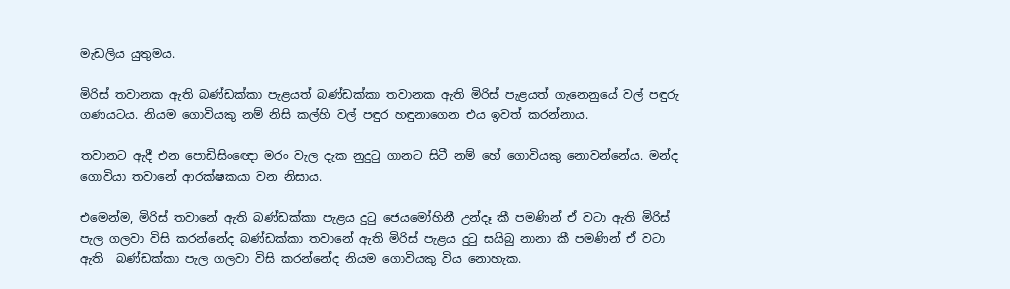මැඩලිය යුතුමය.

මිරිස් තවානක ඇති බණ්ඩක්කා පැළයත් බණ්ඩක්කා තවානක ඇති මිරිස් පැළයත් ගැනෙනුයේ වල් පඳුරු ගණයටය. නියම ගොවියකු නම් නිසි කල්හි වල් පඳුර හඳුනාගෙන එය ඉවත් කරන්නාය.

තවානට ඇදී එන පොඩිසිං‍‍ඥො මරං වැල දැක නුදුටු ගානට සිටී නම් හේ ගොවියකු නොවන්නේය. මන්ද ගොවියා තවානේ ආරක්ෂකයා වන නිසාය.

එමෙන්ම, මිරිස් තවානේ ඇති බණ්ඩක්කා පැළය දුටු ජෙයමෝහිනී උන්දෑ කී පමණින් ඒ වටා ඇති මිරිස් පැල ගලවා විසි කරන්නේද බණ්ඩක්කා තවානේ ඇති මිරිස් පැළය දුටු සයිබු නානා කී පමණින් ඒ වටා ඇති  බණ්ඩක්කා පැල ගලවා විසි කරන්නේද නියම ගොවියකු විය නොහැක.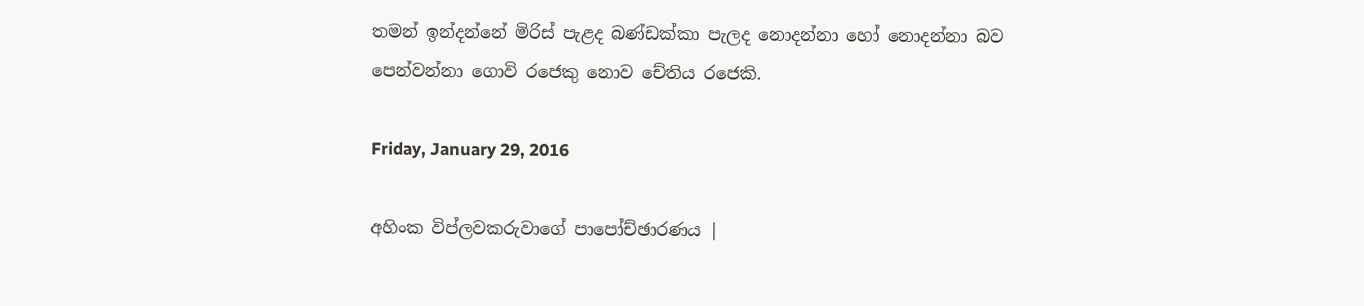තමන් ඉන්දන්නේ මිරිස් පැළද බණ්ඩක්කා පැලද නොදන්නා හෝ නොදන්නා බව පෙන්වන්නා ගොවි රජෙකු නොව චේතිය රජෙකි.

Friday, January 29, 2016

අහිංක විප්ලවකරුවාගේ පාපෝච්ඡාරණය |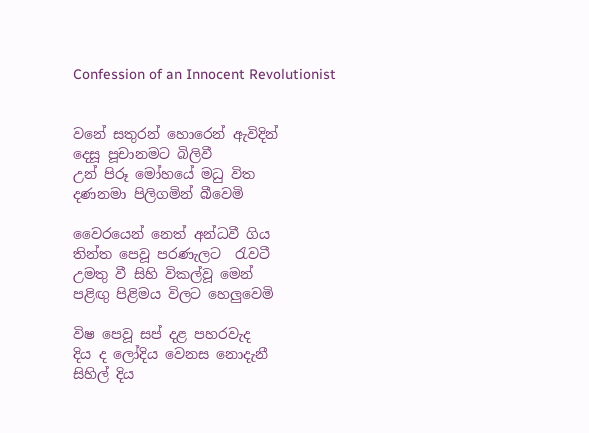Confession of an Innocent Revolutionist


වනේ සතුරන් හොරෙන් ඇවිදින්
දෙසූ පූචානමට බිලිවී
උන් පිරූ මෝහයේ මධු විත
දණනමා පිලිගමින් බීවෙමි

වෛරයෙන් නෙත් අන්ධවී ගිය
තින්ත පෙවූ පරණැලට  රැවටී
උමතු වී සිහි විකල්වූ මෙන්
පළිඟු පිළිමය විලට හෙලුවෙමි

විෂ පෙවූ සප් දළ පහරවැද
දිය ද ලෝදිය වෙනස නොදැනී
සිහිල් දිය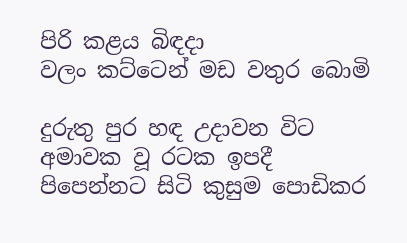පිරි කළය බිඳදා
වලං කට්ටෙන් මඩ වතුර බොමි

දුරුතු පුර හඳ උදාවන විට
අමාවක වූ රටක ඉපදී
පිපෙන්නට සිටි කුසුම පොඩිකර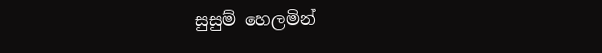සුසුම් හෙලමින්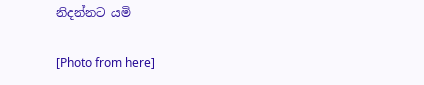නිදන්නට යමි

[Photo from here]